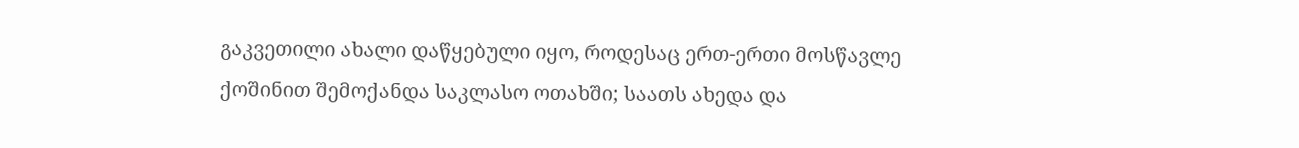გაკვეთილი ახალი დაწყებული იყო, როდესაც ერთ-ერთი მოსწავლე ქოშინით შემოქანდა საკლასო ოთახში; საათს ახედა და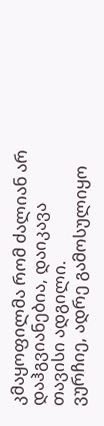კმაყოფილმა რომ ძალიან არ დაჰგვიანებია, დაიკავა თავისი ადგილი.
ვურჩიე, ადრე გამოსულიყო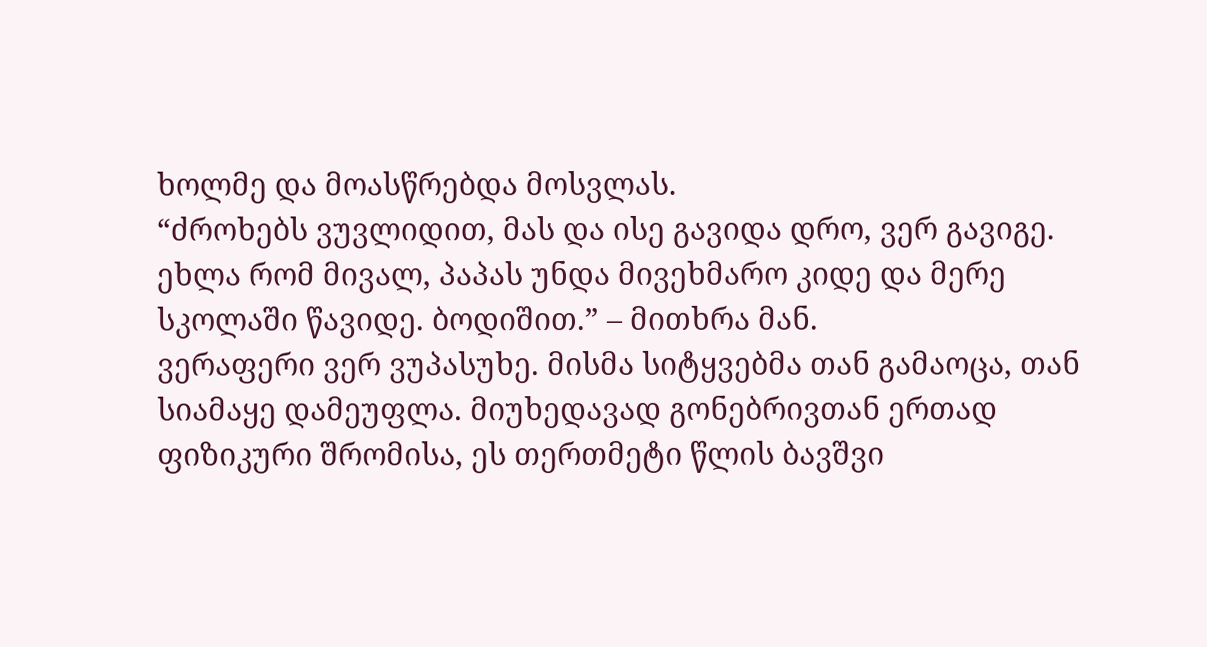ხოლმე და მოასწრებდა მოსვლას.
“ძროხებს ვუვლიდით, მას და ისე გავიდა დრო, ვერ გავიგე. ეხლა რომ მივალ, პაპას უნდა მივეხმარო კიდე და მერე სკოლაში წავიდე. ბოდიშით.” – მითხრა მან.
ვერაფერი ვერ ვუპასუხე. მისმა სიტყვებმა თან გამაოცა, თან სიამაყე დამეუფლა. მიუხედავად გონებრივთან ერთად ფიზიკური შრომისა, ეს თერთმეტი წლის ბავშვი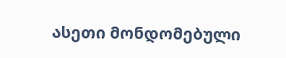ასეთი მონდომებული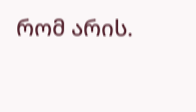რომ არის.